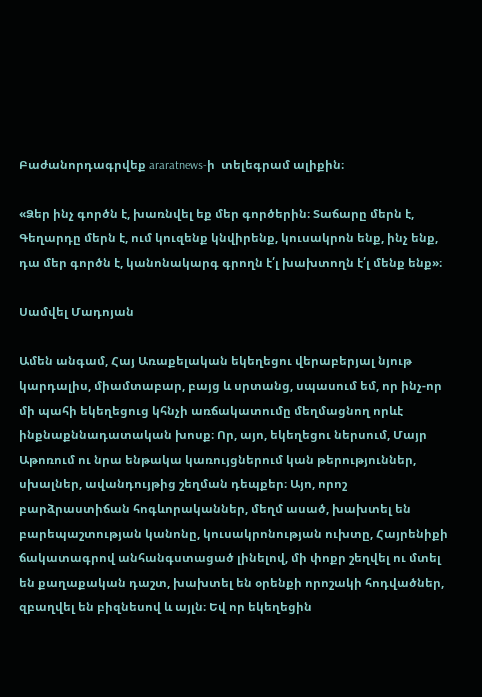Բաժանորդագրվեք araratnews-ի  տելեգրամ ալիքին։

«Ձեր ինչ գործն է, խառնվել եք մեր գործերին։ Տաճարը մերն է, Գեղարդը մերն է, ում կուզենք կնվիրենք, կուսակրոն ենք, ինչ ենք, դա մեր գործն է, կանոնակարգ գրողն է՛լ խախտողն է՛լ մենք ենք»։

Սամվել Մադոյան

Ամեն անգամ, Հայ Առաքելական եկեղեցու վերաբերյալ նյութ կարդալիս, միամտաբար, բայց և սրտանց, սպասում եմ, որ ինչ-որ մի պահի եկեղեցուց կհնչի առճակատումը մեղմացնող որևէ ինքնաքննադատական խոսք։ Որ, այո, եկեղեցու ներսում, Մայր Աթոռում ու նրա ենթակա կառույցներում կան թերություններ, սխալներ, ավանդույթից շեղման դեպքեր։ Այո, որոշ բարձրաստիճան հոգևորականներ, մեղմ ասած, խախտել են բարեպաշտության կանոնը, կուսակրոնության ուխտը, Հայրենիքի ճակատագրով անհանգստացած լինելով, մի փոքր շեղվել ու մտել են քաղաքական դաշտ, խախտել են օրենքի որոշակի հոդվածներ, զբաղվել են բիզնեսով և այլն։ Եվ որ եկեղեցին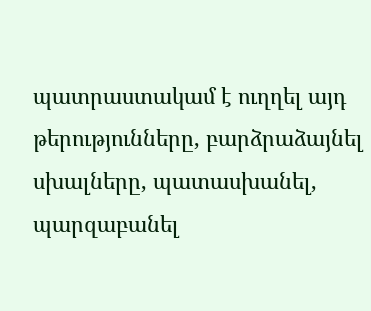պատրաստակամ է ուղղել այդ թերությունները, բարձրաձայնել սխալները, պատասխանել, պարզաբանել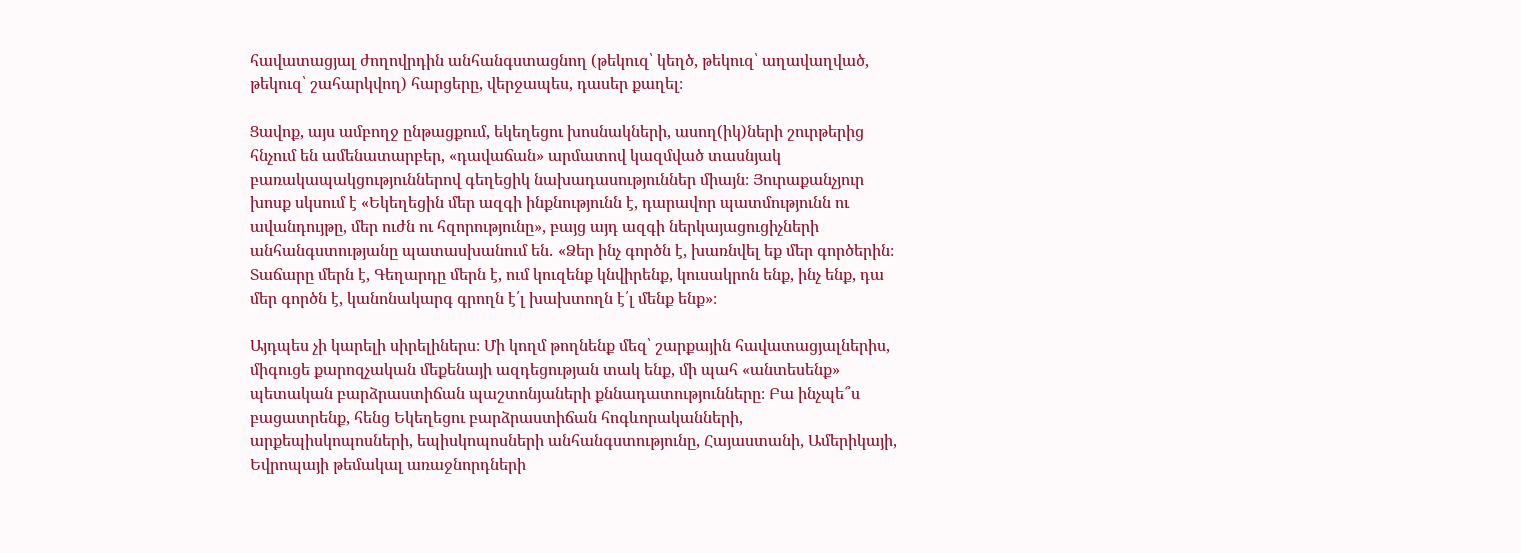հավատացյալ ժողովրդին անհանգստացնող (թեկուզ՝ կեղծ, թեկուզ՝ աղավաղված, թեկուզ՝ շահարկվող) հարցերը, վերջապես, դասեր քաղել։

Ցավոք, այս ամբողջ ընթացքում, եկեղեցու խոսնակների, ասող(իկ)ների շուրթերից հնչում են ամենատարբեր, «դավաճան» արմատով կազմված տասնյակ բառակապակցություններով գեղեցիկ նախադասություններ միայն։ Յուրաքանչյուր խոսք սկսում է «Եկեղեցին մեր ազգի ինքնությունն է, դարավոր պատմությունն ու ավանդույթը, մեր ուժն ու հզորությունը», բայց այդ ազգի ներկայացուցիչների անհանգստությանը պատասխանում են․ «Ձեր ինչ գործն է, խառնվել եք մեր գործերին։ Տաճարը մերն է, Գեղարդը մերն է, ում կուզենք կնվիրենք, կուսակրոն ենք, ինչ ենք, դա մեր գործն է, կանոնակարգ գրողն է՛լ խախտողն է՛լ մենք ենք»։

Այդպես չի կարելի սիրելիներս։ Մի կողմ թողնենք մեզ՝ շարքային հավատացյալներիս, միգուցե քարոզչական մեքենայի ազդեցության տակ ենք, մի պահ «անտեսենք» պետական բարձրաստիճան պաշտոնյաների քննադատությունները։ Բա ինչպե՞ս բացատրենք, հենց Եկեղեցու բարձրաստիճան հոգևորականների, արքեպիսկոպոսների, եպիսկոպոսների անհանգստությունը, Հայաստանի, Ամերիկայի, Եվրոպայի թեմակալ առաջնորդների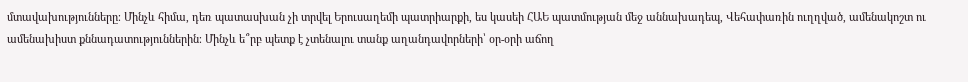մտավախությունները։ Մինչև հիմա, դեռ պատասխան չի տրվել Երուսաղեմի պատրիարքի, ես կասեի ՀԱԵ պատմության մեջ աննախադեպ, Վեհափառին ուղղված, ամենակոշտ ու ամենախիստ քննադատություններին։ Մինչև ե՞րբ պետք է չտենալու տանք աղանդավորների՝ օր-օրի աճող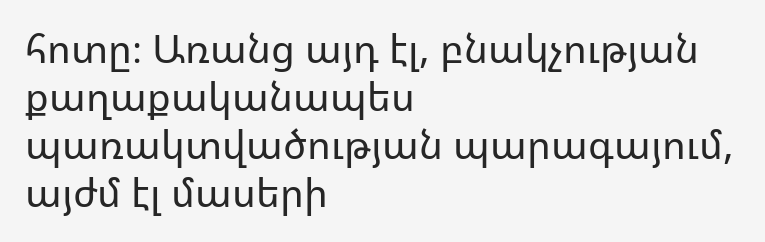հոտը։ Առանց այդ էլ, բնակչության քաղաքականապես պառակտվածության պարագայում, այժմ էլ մասերի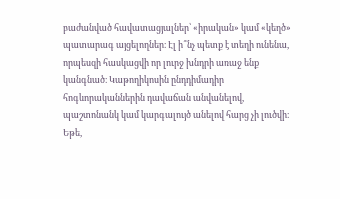բաժանված հավատացյալներ՝ «իրական» կամ «կեղծ» պատարագ այցելողներ։ Էլ ի՞նչ պետք է տեղի ունենա, որպեսզի հասկացվի որ լուրջ խնդրի առաջ ենք կանգնած։ Կաթողիկոսին ընդդիմադիր հոգևորականներին դավաճան անվանելով, պաշտոնանկ կամ կարգալույծ անելով հարց չի լուծվի։ Եթե,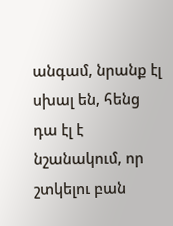անգամ, նրանք էլ սխալ են, հենց դա էլ է նշանակում, որ շտկելու բան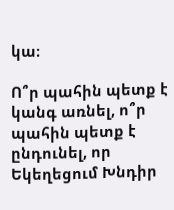կա։

Ո՞ր պահին պետք է կանգ առնել, ո՞ր պահին պետք է ընդունել, որ Եկեղեցում Խնդիր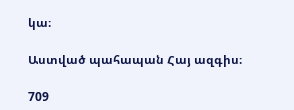կա։

Աստված պահապան Հայ ազգիս։

709